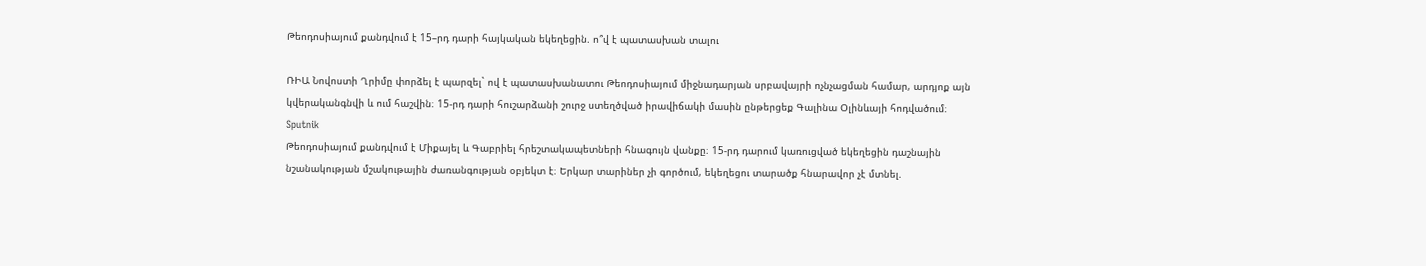Թեոդոսիայում քանդվում է 15–րդ դարի հայկական եկեղեցին. ո՞վ է պատասխան տալու

ՌԻԱ Նովոստի Ղրիմը փորձել է պարզել` ով է պատասխանատու Թեոդոսիայում միջնադարյան սրբավայրի ոչնչացման համար, արդյոք այն կվերականգնվի և ում հաշվին։ 15-րդ դարի հուշարձանի շուրջ ստեղծված իրավիճակի մասին ընթերցեք Գալինա Օլինևայի հոդվածում։
Sputnik
Թեոդոսիայում քանդվում է Միքայել և Գաբրիել հրեշտակապետների հնագույն վանքը։ 15-րդ դարում կառուցված եկեղեցին դաշնային նշանակության մշակութային ժառանգության օբյեկտ է։ Երկար տարիներ չի գործում, եկեղեցու տարածք հնարավոր չէ մտնել.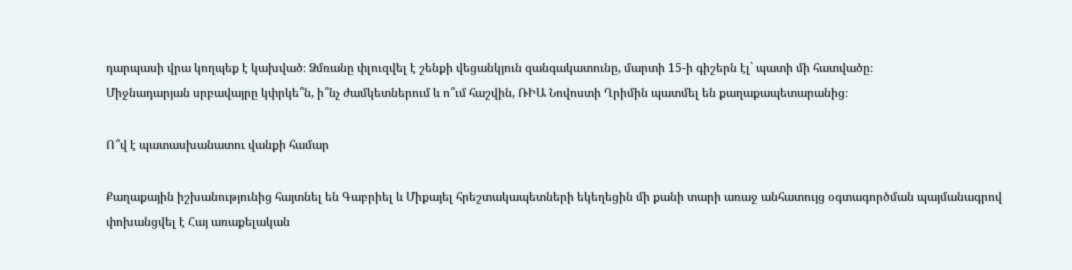դարպասի վրա կողպեք է կախված։ Ձմռանը փլուզվել է շենքի վեցանկյուն զանգակատունը, մարտի 15-ի գիշերն էլ` պատի մի հատվածը։
Միջնադարյան սրբավայրը կփրկե՞ն, ի՞նչ ժամկետներում և ո՞ւմ հաշվին, ՌԻԱ Նովոստի Ղրիմին պատմել են քաղաքապետարանից։

Ո՞վ է պատասխանատու վանքի համար

Քաղաքային իշխանությունից հայտնել են Գաբրիել և Միքայել հրեշտակապետների եկեղեցին մի քանի տարի առաջ անհատույց օգտագործման պայմանագրով փոխանցվել է Հայ առաքելական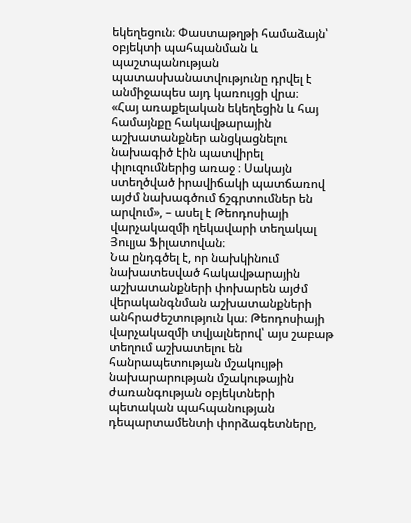եկեղեցուն։ Փաստաթղթի համաձայն՝ օբյեկտի պահպանման և պաշտպանության պատասխանատվությունը դրվել է անմիջապես այդ կառույցի վրա։
«Հայ առաքելական եկեղեցին և հայ համայնքը հակավթարային աշխատանքներ անցկացնելու նախագիծ էին պատվիրել փլուզումներից առաջ ։ Սակայն ստեղծված իրավիճակի պատճառով այժմ նախագծում ճշգրտումներ են արվում», – ասել է Թեոդոսիայի վարչակազմի ղեկավարի տեղակալ Յուլյա Ֆիլատովան։
Նա ընդգծել է, որ նախկինում նախատեսված հակավթարային աշխատանքների փոխարեն այժմ վերականգնման աշխատանքների անհրաժեշտություն կա։ Թեոդոսիայի վարչակազմի տվյալներով՝ այս շաբաթ տեղում աշխատելու են հանրապետության մշակույթի նախարարության մշակութային ժառանգության օբյեկտների պետական պահպանության դեպարտամենտի փորձագետները,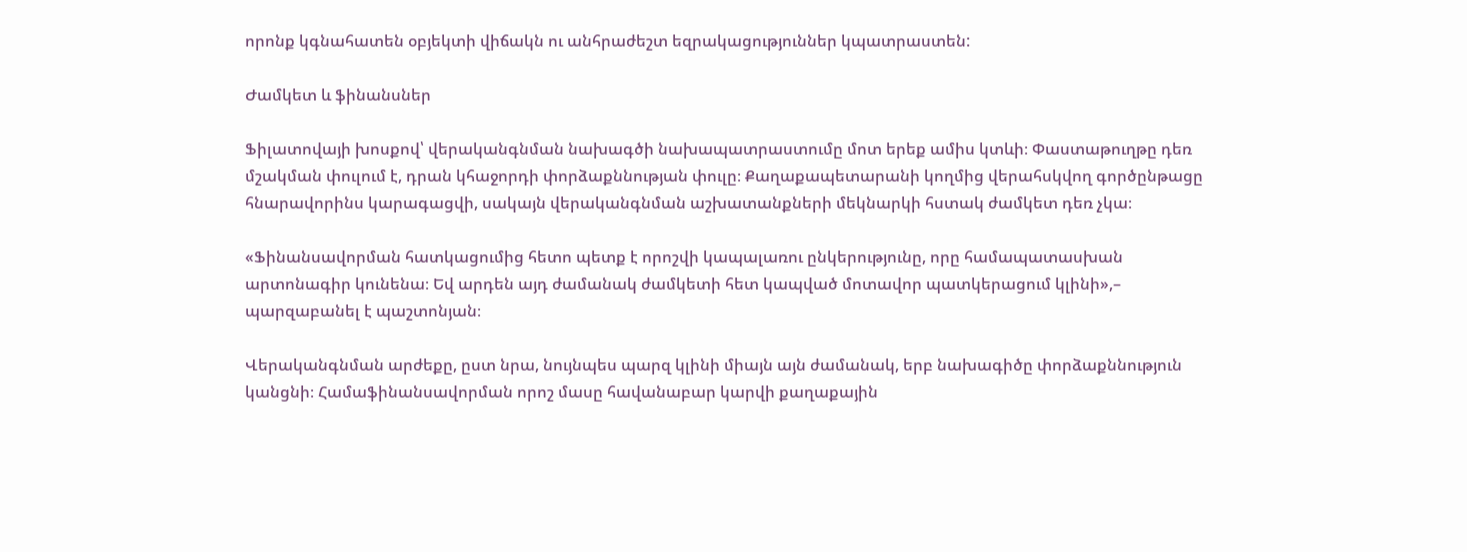որոնք կգնահատեն օբյեկտի վիճակն ու անհրաժեշտ եզրակացություններ կպատրաստեն:

Ժամկետ և ֆինանսներ

Ֆիլատովայի խոսքով՝ վերականգնման նախագծի նախապատրաստումը մոտ երեք ամիս կտևի։ Փաստաթուղթը դեռ մշակման փուլում է, դրան կհաջորդի փորձաքննության փուլը։ Քաղաքապետարանի կողմից վերահսկվող գործընթացը հնարավորինս կարագացվի, սակայն վերականգնման աշխատանքների մեկնարկի հստակ ժամկետ դեռ չկա։

«Ֆինանսավորման հատկացումից հետո պետք է որոշվի կապալառու ընկերությունը, որը համապատասխան արտոնագիր կունենա։ Եվ արդեն այդ ժամանակ ժամկետի հետ կապված մոտավոր պատկերացում կլինի»,– պարզաբանել է պաշտոնյան։

Վերականգնման արժեքը, ըստ նրա, նույնպես պարզ կլինի միայն այն ժամանակ, երբ նախագիծը փորձաքննություն կանցնի։ Համաֆինանսավորման որոշ մասը հավանաբար կարվի քաղաքային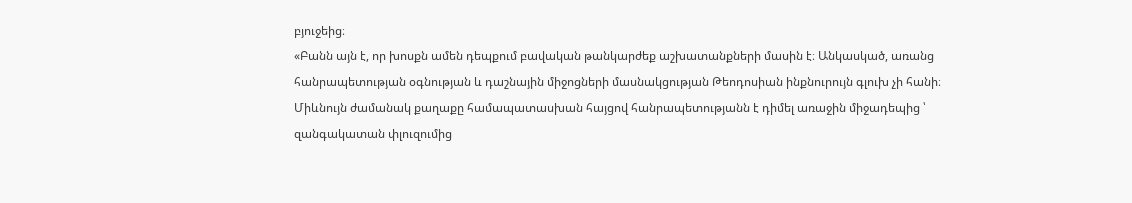բյուջեից։
«Բանն այն է, որ խոսքն ամեն դեպքում բավական թանկարժեք աշխատանքների մասին է։ Անկասկած, առանց հանրապետության օգնության և դաշնային միջոցների մասնակցության Թեոդոսիան ինքնուրույն գլուխ չի հանի։ Միևնույն ժամանակ քաղաքը համապատասխան հայցով հանրապետությանն է դիմել առաջին միջադեպից ՝ զանգակատան փլուզումից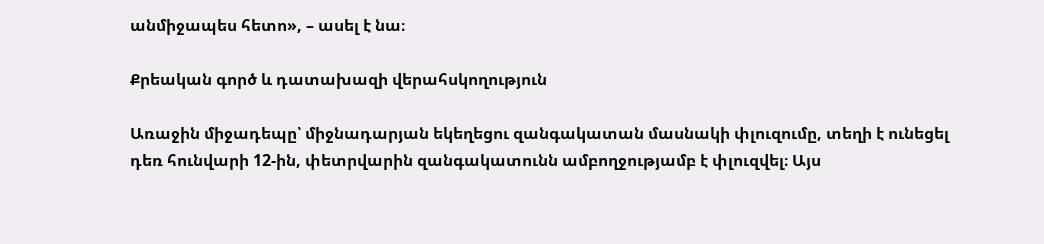անմիջապես հետո», – ասել է նա։

Քրեական գործ և դատախազի վերահսկողություն

Առաջին միջադեպը՝ միջնադարյան եկեղեցու զանգակատան մասնակի փլուզումը, տեղի է ունեցել դեռ հունվարի 12-ին, փետրվարին զանգակատունն ամբողջությամբ է փլուզվել։ Այս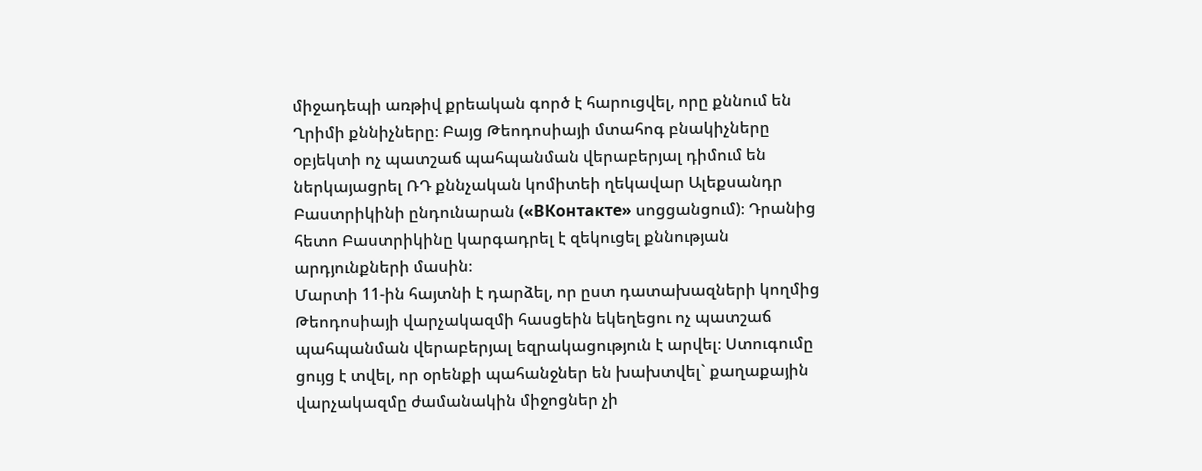միջադեպի առթիվ քրեական գործ է հարուցվել, որը քննում են Ղրիմի քննիչները։ Բայց Թեոդոսիայի մտահոգ բնակիչները օբյեկտի ոչ պատշաճ պահպանման վերաբերյալ դիմում են ներկայացրել ՌԴ քննչական կոմիտեի ղեկավար Ալեքսանդր Բաստրիկինի ընդունարան («ВКонтакте» սոցցանցում)։ Դրանից հետո Բաստրիկինը կարգադրել է զեկուցել քննության արդյունքների մասին։
Մարտի 11-ին հայտնի է դարձել, որ ըստ դատախազների կողմից Թեոդոսիայի վարչակազմի հասցեին եկեղեցու ոչ պատշաճ պահպանման վերաբերյալ եզրակացություն է արվել։ Ստուգումը ցույց է տվել, որ օրենքի պահանջներ են խախտվել` քաղաքային վարչակազմը ժամանակին միջոցներ չի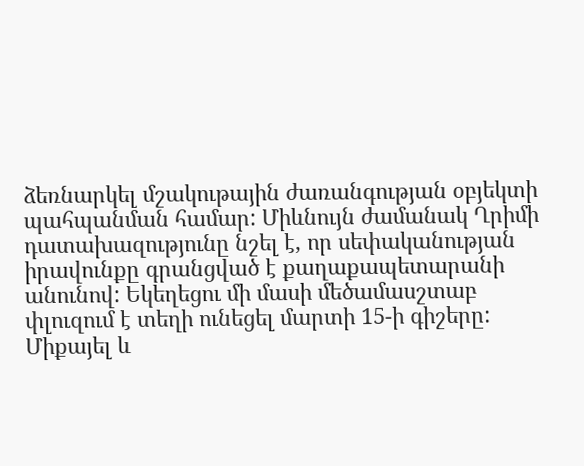ձեռնարկել մշակութային ժառանգության օբյեկտի պահպանման համար: Միևնույն ժամանակ Ղրիմի դատախազությունը նշել է, որ սեփականության իրավունքը գրանցված է քաղաքապետարանի անունով: Եկեղեցու մի մասի մեծամասշտաբ փլուզում է տեղի ունեցել մարտի 15-ի գիշերը:
Միքայել և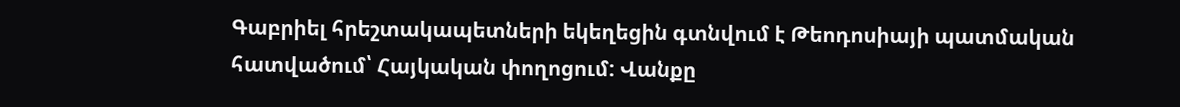Գաբրիել հրեշտակապետների եկեղեցին գտնվում է Թեոդոսիայի պատմական հատվածում՝ Հայկական փողոցում: Վանքը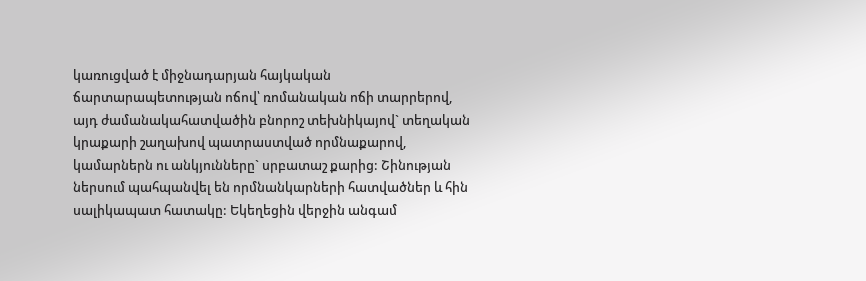կառուցված է միջնադարյան հայկական ճարտարապետության ոճով՝ ռոմանական ոճի տարրերով, այդ ժամանակահատվածին բնորոշ տեխնիկայով` տեղական կրաքարի շաղախով պատրաստված որմնաքարով, կամարներն ու անկյունները` սրբատաշ քարից: Շինության ներսում պահպանվել են որմնանկարների հատվածներ և հին սալիկապատ հատակը: Եկեղեցին վերջին անգամ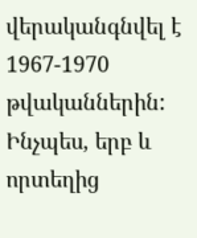վերականգնվել է 1967-1970 թվականներին:
Ինչպես, երբ և որտեղից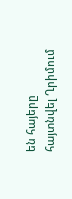են հայերը հայտնվել Ղրիմում